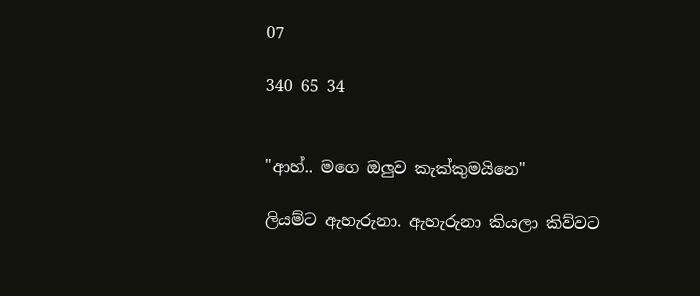07

340 65 34


"ආහ්.. මගෙ ඔලුව කැක්කුමයිනෙ"

ලියම්ට ඇහැරුනා. ඇහැරුනා කියලා කිව්වට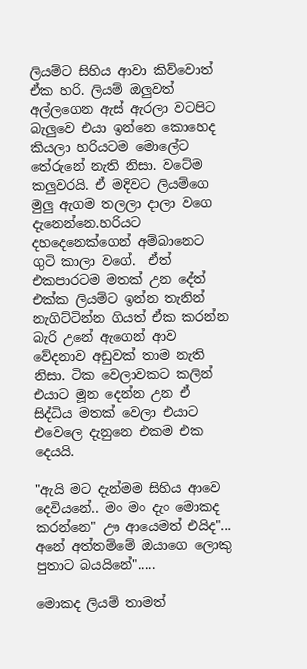ලියම්ට සිහිය ආවා කිව්වොත් ඒක හරි. ලියම් ඔලුවත් අල්ලගෙන ඇස් ඇරලා වටපිට බැලුවෙ එයා ඉන්නෙ කොහෙද කියලා හරියටම මොලේට තේරුනේ නැති නිසා. වටේම කලුවරයි. ඒ මදිවට ලියම්ගෙ මුලු ඇගම තලලා දාලා වගෙ දැනෙන්නෙ.හරියට දහදෙනෙක්ගෙන් අම්බානෙට ගුටි කාලා වගේ.  ඒත් එකපාරටම මතක් උන දේත් එක්ක ලියම්ට ඉන්න තැනින් නැගිට්ටින්න ගියත් ඒක කරන්න බැරි උනේ ඇගෙන් ආව වේදනාව අඩුවක් තාම නැති නිසා. ටික වෙලාවකට කලින් එයාට මූන දෙන්න උන ඒ සිද්ධිය මතක් වෙලා එයාට එවෙලෙ දැනුනෙ එකම එක දෙයයි.

"ඇයි මට දැන්මම සිහිය ආවෙ දෙවියනේ.. මං මං දැං මොකද කරන්නෙ" ඌ ආයෙමත් එයිද"... අනේ අත්තම්මේ ඔයාගෙ ලොකු පුතාට බයයිනේ".....

මොකද ලියම් තාමත්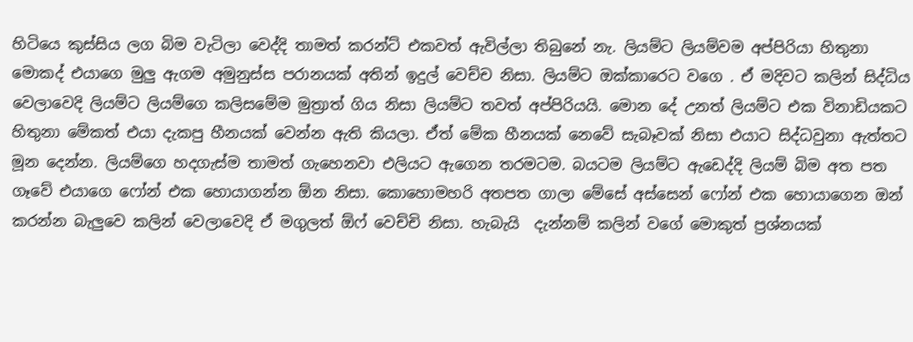හිටියෙ කුස්සිය ලග බිම වැටිලා වෙද්දි තාමත් කරන්ට් එකවත් ඇවිල්ලා තිබුනේ නැ. ලියම්ට ලියම්වම අප්පිරියා හිතුනා මොකද් එයාගෙ මුලු ඇගම අමුනුස්ස පරානයක් අතින් ඉදුල් වෙච්ච නිසා. ලියම්ට ඔක්කාරෙට වගෙ . ඒ මදිවට කලින් සිද්ධිය වෙලාවෙදි ලියම්ට ලියම්ගෙ කලිසමේම මුත්‍රාත් ගිය නිසා ලියම්ට තවත් අප්පිරියයි. මොන දේ උනත් ලියම්ට එක විනාඩියකට හිතුනා මේකත් එයා දැකපු හීනයක් වෙන්න ඇති කියලා. ඒත් මේක හීනයක් නෙවේ සැබෑවක් නිසා එයාට සිද්ධවුනා ඇත්තට මූන දෙන්න. ලියම්ගෙ හදගැස්ම තාමත් ගැහෙනවා එලියට ඇගෙන තරමටම. බයටම ලියම්ට ඇඩෙද්දි ලියම් බිම අත පත ගෑවේ එයාගෙ ෆෝන් එක හොයාගන්න ඕන නිසා. කොහොමහරි අතපත ගාලා මේසේ අස්සෙන් ෆෝන් එක හොයාගෙන ඔන් කරන්න බැලුවෙ කලින් වෙලාවෙදි ඒ මගුලත් ඕෆ් වෙච්චි නිසා. හැබැයි  දැන්නම් කලින් වගේ මොකුත් ප්‍රශ්නයක්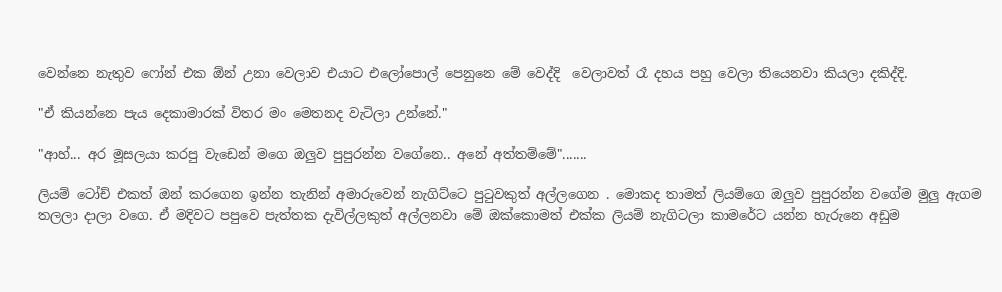වෙන්නෙ නැතුව ෆෝන් එක ඕන් උනා වෙලාව එයාට එලෝපොල් පෙනුනෙ මේ වෙද්දි  වෙලාවත් රෑ දහය පහු වෙලා තියෙනවා කියලා දකිද්දි.

"ඒ කියන්නෙ පැය දෙකාමාරක් විතර මං මෙතනද වැටිලා උන්නේ."

"ආහ්... අර මූසලයා කරපු වැඩෙන් මගෙ ඔලුව පුපුරන්න වගේනෙ.. අනේ අත්තම්මේ".......

ලියම් ටෝච් එකත් ඔන් කරගෙන ඉන්න තැනින් අමාරුවෙන් නැගිට්ටෙ පුටුවකුත් අල්ලගෙන . මොකද තාමත් ලියම්ගෙ ඔලුව පුපුරන්න වගේම මුලු ඇගම තලලා දාලා වගෙ. ඒ මදිවට පපුවෙ පැත්තක දැවිල්ලකුත් අල්ලනවා මේ ඔක්කොමත් එක්ක ලියම් නැගිටලා කාමරේට යන්න හැරුනෙ අඩුම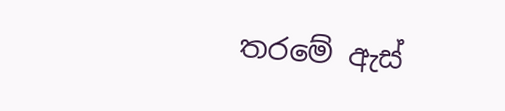තරමේ ඇස්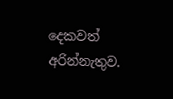දෙකවත් අරින්නැතුව.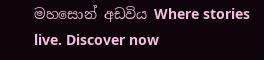මහසොන් අඩවිය Where stories live. Discover now